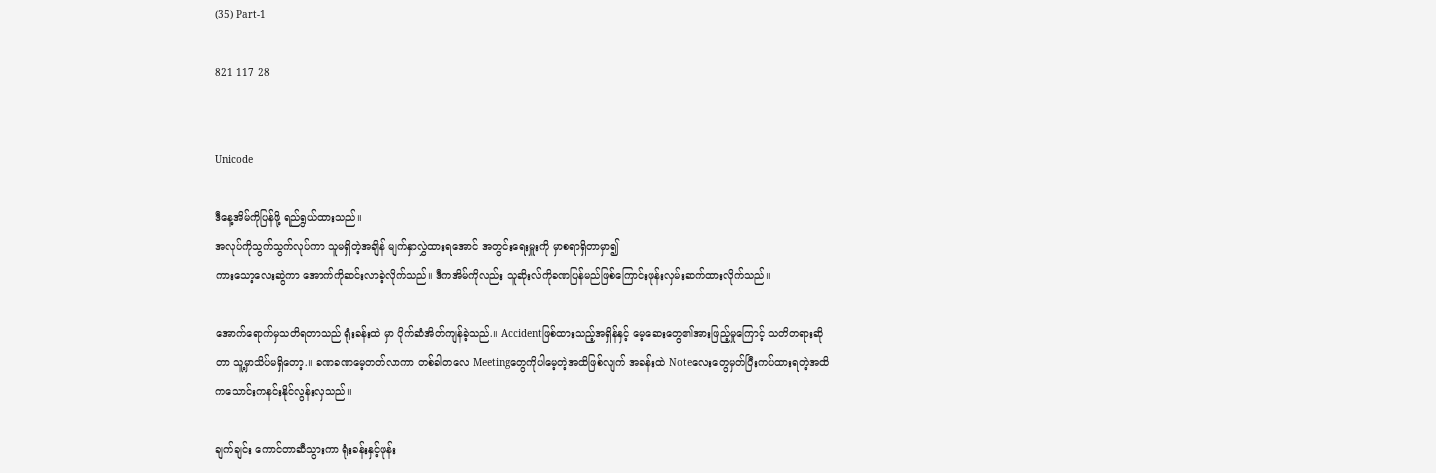(35) Part-1

821 117 28


Unicode

ဒီနေ့အိမ်ကိုပြန်ဖို့ ရည်ရွယ်ထားသည်။
အလုပ်ကိုသွက်သွက်လုပ်ကာ သူမရှိတဲ့အချိန် မျက်နှာလွှဲထားရအောင် အတွင်းရေးမှူးကို မှာစရာရှိတာမှာ၍
ကားသော့လေးဆွဲကာ အောက်ကိုဆင်းလာခဲ့လိုက်သည်။ ဒီကအိမ်ကိုလည်း သူဆိုးလ်ကိုခဏပြန်မည်ဖြစ်ကြောင်းဖုန်းလှမ်းဆက်ထားလိုက်သည်။

အောက်ရောက်မှသတိရတာသည် ရုံးခန်းထဲ မှာ ပိုက်ဆံအိတ်ကျန်ခဲ့သည်.။ Accidentဖြစ်ထားသည့်အရှိန်နှင့် မေ့ဆေးတွေ၏အားဖြည့်မှုကြောင့် သတိတရားဆိုတာ သူ့မှာသိပ်မရှိတော့.။ ခဏခဏမေ့တတ်လာကာ တစ်ခါတလေ Meetingတွေကိုပါမေ့တဲ့အထိဖြစ်လျက် အခန်းထဲ Noteလေးတွေမှတ်ပြီးကပ်ထားရတဲ့အထိ ကသောင်းကနင်းနိုင်လွန်းလှသည်။

ချက်ချင်း ကောင်တာဆီသွားကာ ရုံးခန်းနှင့်ဖုန်း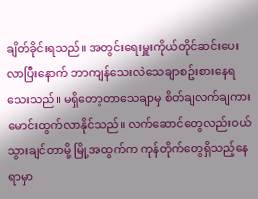ချိတ်ခိုင်းရသည်။ အတွင်းရေးမှူးကိုယ်တိုင်ဆင်းပေးလာပြီးနောက် ဘာကျန်သေးလဲသေချာစဥ်းစားနေရသေးသည်။ မရှိတော့တာသေချာမှ စိတ်ချလက်ချကားမောင်းထွက်လာနိုင်သည်။ လက်ဆောင်တွေလည်းဝယ်သွားချင်တာမို့ မြို့အထွက်က ကုန်တိုက်တွေရှိသည့်နေရာမှာ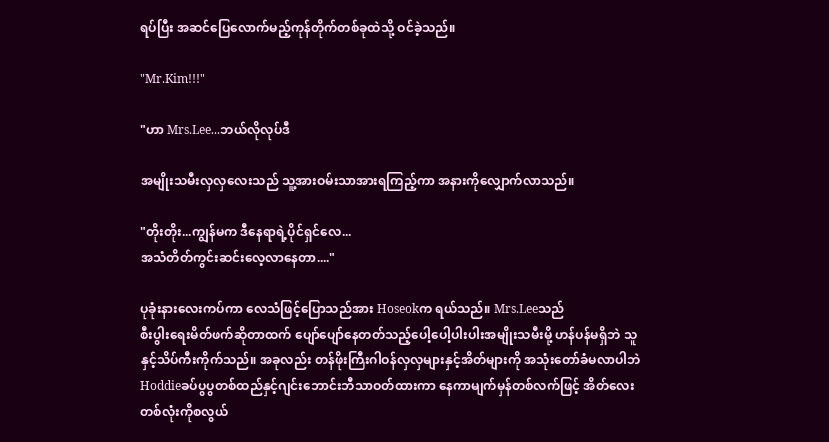ရပ်ပြီး အဆင်ပြေလောက်မည့်ကုန်တိုက်တစ်ခုထဲသို့ ဝင်ခဲ့သည်။

"Mr.Kim!!!"

"ဟာ Mrs.Lee...ဘယ်လိုလုပ်ဒီ

အမျိုးသမီးလှလှလေးသည် သူ့အားဝမ်းသာအားရကြည့်ကာ အနားကိုလျှောက်လာသည်။

"တိုးတိုး...ကျွန်မက ဒီနေရာရဲ့ပိုင်ရှင်လေ...
အသံတိတ်ကွင်းဆင်းလေ့လာနေတာ...."

ပုခုံးနားလေးကပ်ကာ လေသံဖြင့်ပြောသည်အား Hoseokက ရယ်သည်။ Mrs.Leeသည်
စီးပွါးရေးမိတ်ဖက်ဆိုတာထက် ပျော်ပျော်နေတတ်သည့်ပေါ့ပေါ့ပါးပါးအမျိုးသမီးမို့ ဟန်ပန်မရှိဘဲ သူနှင့်သိပ်ကီးကိုက်သည်။ အခုလည်း တန်ဖိုးကြီးဂါဝန်လှလှများနှင့်အိတ်များကို အသုံးတော်ခံမလာပါဘဲ Hoddieခပ်ပွပွတစ်ထည်နှင့်ဂျင်းဘောင်းဘီသာဝတ်ထားကာ နေကာမျက်မှန်တစ်လက်ဖြင့် အိတ်လေးတစ်လုံးကိုစလွယ်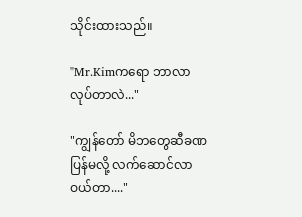သိုင်းထားသည်။

"Mr.Kimကရော ဘာလာလုပ်တာလဲ..."

"ကျွန်တော် မိဘတွေဆီခဏပြန်မလို့ လက်ဆောင်လာဝယ်တာ...."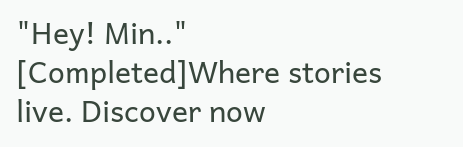"Hey! Min.."  [Completed]Where stories live. Discover now